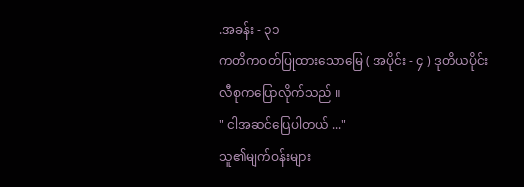.အခန်း - ၃၁
ကတိကဝတ်ပြုထားသောမြေ ( အပိုင်း - ၄ ) ဒုတိယပိုင်း
လီစုကပြောလိုက်သည် ။
" ငါအဆင်ပြေပါတယ် ..."
သူ၏မျက်ဝန်းများ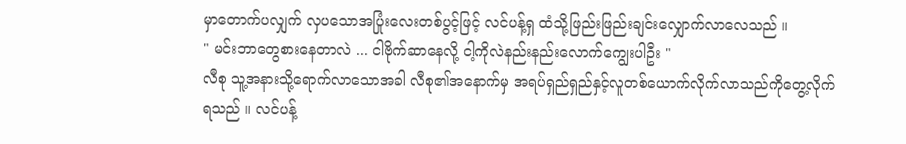မှာတောက်ပလျှက် လှပသောအပြုံးလေးတစ်ပွင့်ဖြင့် လင်ပန့်ရှ ထံသို့ဖြည်းဖြည်းချင်းလျှောက်လာလေသည် ။
" မင်းဘာတွေစားနေတာလဲ ... ငါဗိုက်ဆာနေလို့ ငါ့ကိုလဲနည်းနည်းလောက်ကျွေးပါဦး "
လီစု သူ့အနားသို့ရောက်လာသောအခါ လီစု၏အနောက်မှ အရပ်ရှည်ရှည်နှင့်လူတစ်ယောက်လိုက်လာသည်ကိုတွေ့လိုက်ရသည် ။ လင်ပန့်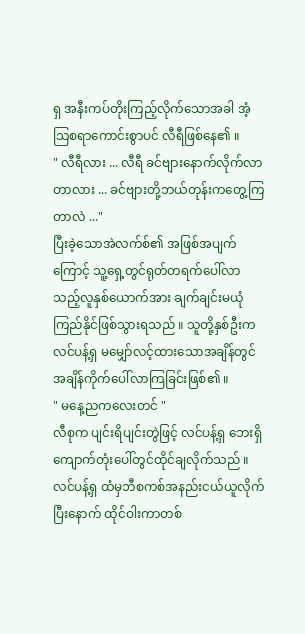ရှ အနီးကပ်တိုးကြည့်လိုက်သောအခါ အံ့သြစရာကောင်းစွာပင် လီရီဖြစ်နေ၏ ။
" လီရီလား ... လီရီ ခင်ဗျားနောက်လိုက်လာတာလား ... ခင်ဗျားတို့ဘယ်တုန်းကတွေ့ကြတာလဲ ..."
ပြီးခဲ့သောအဲလက်စ်၏ အဖြစ်အပျက်ကြောင့် သူ့ရှေ့တွင်ရုတ်တရက်ပေါ်လာသည့်လူနှစ်ယောက်အား ချက်ချင်းမယုံကြည်နိုင်ဖြစ်သွားရသည် ။ သူတို့နှစ်ဦးက လင်ပန့်ရှ မမျှော်လင့်ထားသောအချိန်တွင်အချိန်ကိုက်ပေါ်လာကြခြင်းဖြစ်၏ ။
" မနေ့ညကလေးတင် "
လီစုက ပျင်းရိပျင်းတွဲဖြင့် လင်ပန့်ရှ ဘေးရှိကျောက်တုံးပေါ်တွင်ထိုင်ချလိုက်သည် ။ လင်ပန့်ရှ ထံမှဘီစကစ်အနည်းငယ်ယူလိုက်ပြီးနောက် ထိုင်ဝါးကာတစ်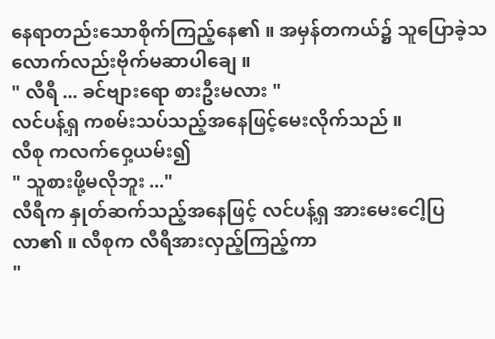နေရာတည်းသောစိုက်ကြည့်နေ၏ ။ အမှန်တကယ်၌ သူပြောခဲ့သလောက်လည်းဗိုက်မဆာပါချေ ။
" လီရီ ... ခင်ဗျားရော စားဦးမလား "
လင်ပန့်ရှ ကစမ်းသပ်သည့်အနေဖြင့်မေးလိုက်သည် ။
လီစု ကလက်ဝှေ့ယမ်း၍
" သူစားဖို့မလိုဘူး ..."
လီရီက နှုတ်ဆက်သည့်အနေဖြင့် လင်ပန့်ရှ အားမေးငေါ့ပြလာ၏ ။ လီစုက လီရီအားလှည့်ကြည့်ကာ
"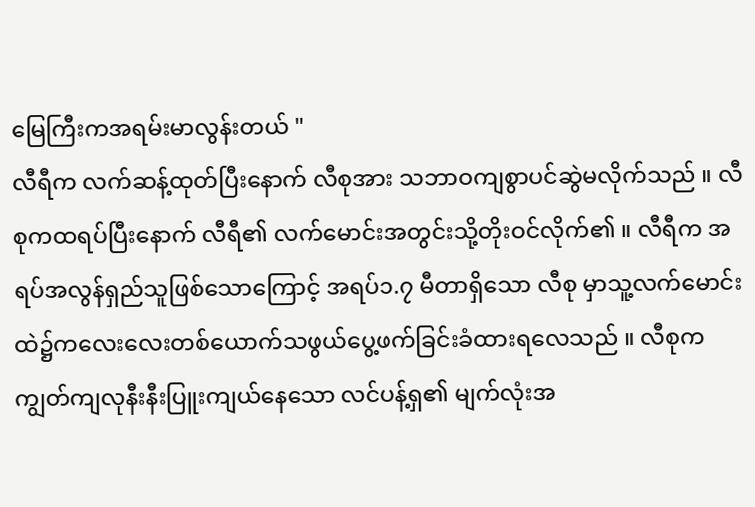မြေကြီးကအရမ်းမာလွန်းတယ် "
လီရီက လက်ဆန့်ထုတ်ပြီးနောက် လီစုအား သဘာဝကျစွာပင်ဆွဲမလိုက်သည် ။ လီစုကထရပ်ပြီးနောက် လီရီ၏ လက်မောင်းအတွင်းသို့တိုးဝင်လိုက်၏ ။ လီရီက အရပ်အလွန်ရှည်သူဖြစ်သောကြောင့် အရပ်၁.၇ မီတာရှိသော လီစု မှာသူ့လက်မောင်းထဲ၌ကလေးလေးတစ်ယောက်သဖွယ်ပွေ့ဖက်ခြင်းခံထားရလေသည် ။ လီစုက ကျွတ်ကျလုနီးနီးပြူးကျယ်နေသော လင်ပန့်ရှ၏ မျက်လုံးအ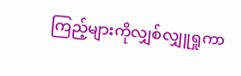ကြည့်များကိုလျှစ်လျှူရှုကာ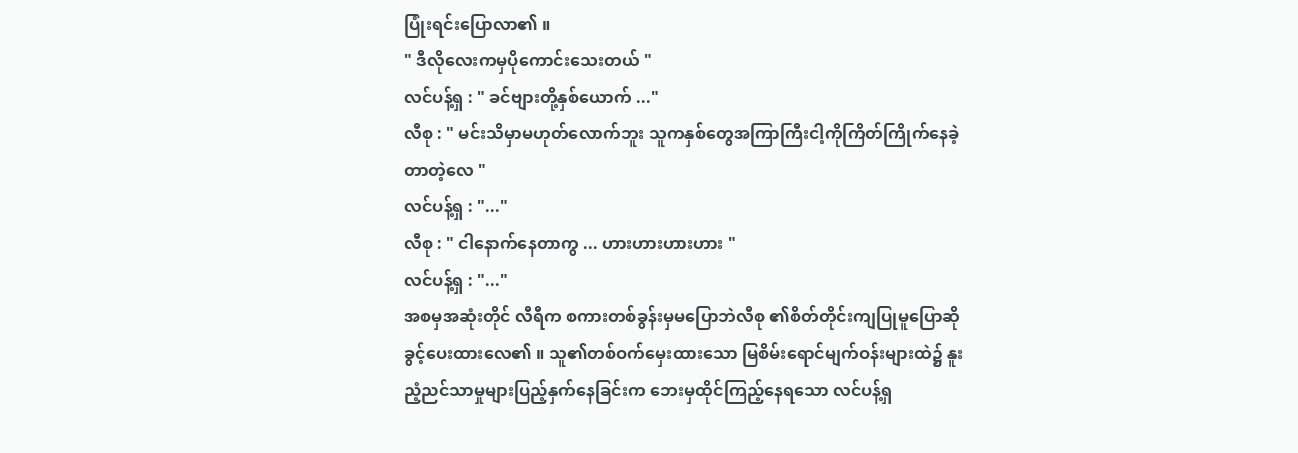ပြုံးရင်းပြောလာ၏ ။
" ဒီလိုလေးကမှပိုကောင်းသေးတယ် "
လင်ပန့်ရှ : " ခင်ဗျားတို့နှစ်ယောက် ..."
လီစု : " မင်းသိမှာမဟုတ်လောက်ဘူး သူကနှစ်တွေအကြာကြီးငါ့ကိုကြိတ်ကြိုက်နေခဲ့တာတဲ့လေ "
လင်ပန့်ရှ : "..."
လီစု : " ငါနောက်နေတာကွ ... ဟားဟားဟားဟား "
လင်ပန့်ရှ : "..."
အစမှအဆုံးတိုင် လီရီက စကားတစ်ခွန်းမှမပြောဘဲလီစု ၏စိတ်တိုင်းကျပြုမူပြောဆိုခွင့်ပေးထားလေ၏ ။ သူ၏တစ်ဝက်မှေးထားသော မြစိမ်းရောင်မျက်ဝန်းများထဲ၌ နူးညံ့ညင်သာမှုများပြည့်နှက်နေခြင်းက ဘေးမှထိုင်ကြည့်နေရသော လင်ပန့်ရှ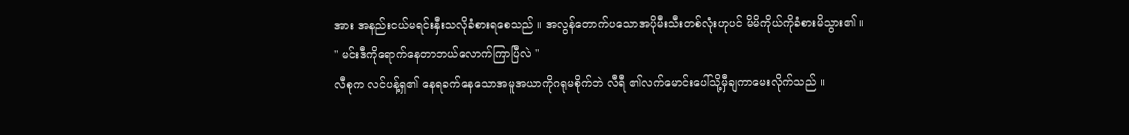အား အနည်းငယ်မရင်းနှီးသလိုခံစားရစေသည် ။ အလွန်တောက်ပသောအပိုမီးသီးတစ်လုံးဟုပင် မိမိကိုယ်ကိုခံစားမိသွား၏ ။
" မင်းဒီကိုရောက်နေတာဘယ်လောက်ကြာပြီလဲ "
လီစုက လင်ပန့်ရှ၏ နေရခက်နေသောအမူအယာကိုဂရုမစိုက်ဘဲ လီရီ ၏လက်မောင်းပေါ်သို့မှီချကာမေးလိုက်သည် ။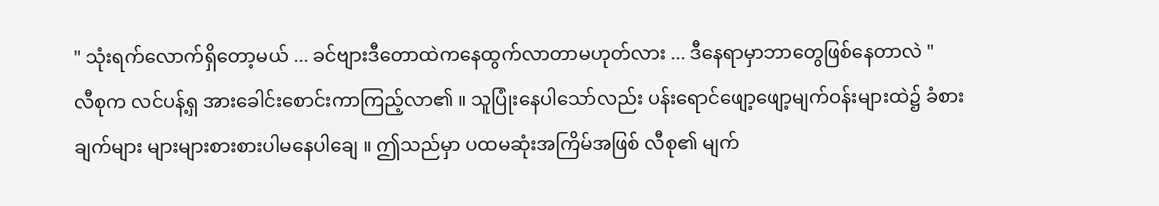" သုံးရက်လောက်ရှိတော့မယ် ... ခင်ဗျားဒီတောထဲကနေထွက်လာတာမဟုတ်လား ... ဒီနေရာမှာဘာတွေဖြစ်နေတာလဲ "
လီစုက လင်ပန့်ရှ အားခေါင်းစောင်းကာကြည့်လာ၏ ။ သူပြုံးနေပါသော်လည်း ပန်းရောင်ဖျော့ဖျော့မျက်ဝန်းများထဲ၌ ခံစားချက်များ များများစားစားပါမနေပါချေ ။ ဤသည်မှာ ပထမဆုံးအကြိမ်အဖြစ် လီစု၏ မျက်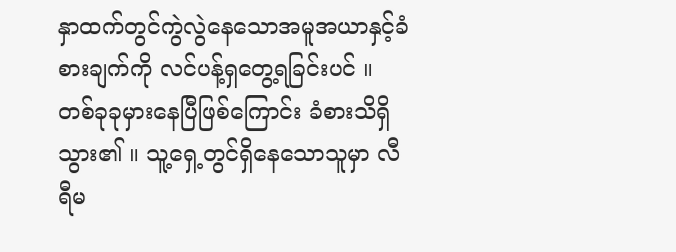နှာထက်တွင်ကွဲလွဲနေသောအမူအယာနှင့်ခံစားချက်ကို လင်ပန့်ရှတွေ့ရခြင်းပင် ။ တစ်ခုခုမှားနေပြီဖြစ်ကြောင်း ခံစားသိရှိသွား၏ ။ သူ့ရှေ့တွင်ရှိနေသောသူမှာ လီရီမ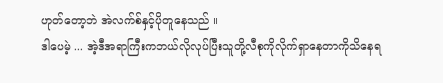ဟုတ်တော့ဘဲ အဲလက်စ်နှင့်ပိုတူနေသည် ။
ဒါပေမဲ့ ... အဲ့ဒီအရာကြီးကဘယ်လိုလုပ်ပြီးသူတို့လီစုကိုလိုက်ရှာနေတာကိုသိနေရ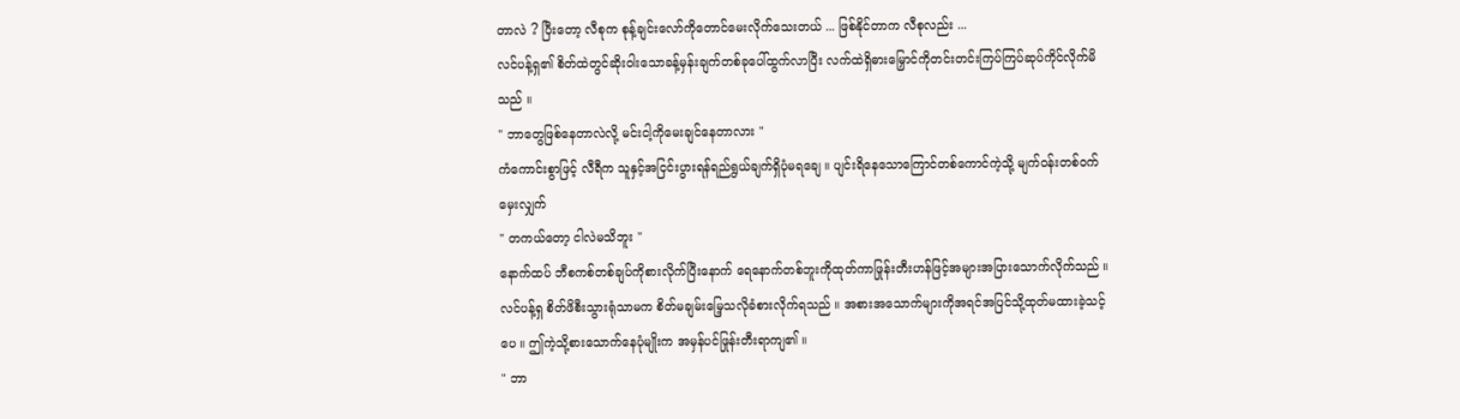တာလဲ ? ပြီးတော့ လီစုက စုန့်ချင်းလော်ကိုတောင်မေးလိုက်သေးတယ် ... ဖြစ်နိုင်တာက လီစုလည်း ...
လင်ပန့်ရှ၏ စိတ်ထဲတွင်ဆိုးဝါးသောခန့်မှန်းချက်တစ်ခုပေါ်ထွက်လာပြီး လက်ထဲရှိဓားမြှောင်ကိုတင်းတင်းကြပ်ကြပ်ဆုပ်ကိုင်လိုက်မိသည် ။
" ဘာတွေဖြစ်နေတာလဲလို့ မင်းငါ့ကိုမေးချင်နေတာလား "
ကံကောင်းစွာဖြင့် လီရီက သူနှင့်အငြင်းပွားရန်ရည်ရွယ်ချက်ရှိပုံမရချေ ။ ပျင်းရိနေသောကြောင်တစ်ကောင်ကဲ့သို့ မျက်ဝန်းတစ်ဝက်မှေးလျှက်
" တကယ်တော့ ငါလဲမသိဘူး "
နောက်ထပ် ဘီစကစ်တစ်ချပ်ကိုစားလိုက်ပြီးနောက် ရေနောက်တစ်ဘူးကိုထုတ်ကာဖြုန်းတီးဟန်ဖြင့်အများအပြားသောက်လိုက်သည် ။ လင်ပန့်ရှ စိတ်ဖိစီးသွားရုံသာမက စိတ်မချမ်းမြေ့သလိုခံစားလိုက်ရသည် ။ အစားအသောက်များကိုအရင်အပြင်သို့ထုတ်မထားခဲ့သင့်ပေ ။ ဤကဲ့သို့စားသောက်နေပုံမျိုးက အမှန်ပင်ဖြုန်းတီးရာကျ၏ ။
" ဘာ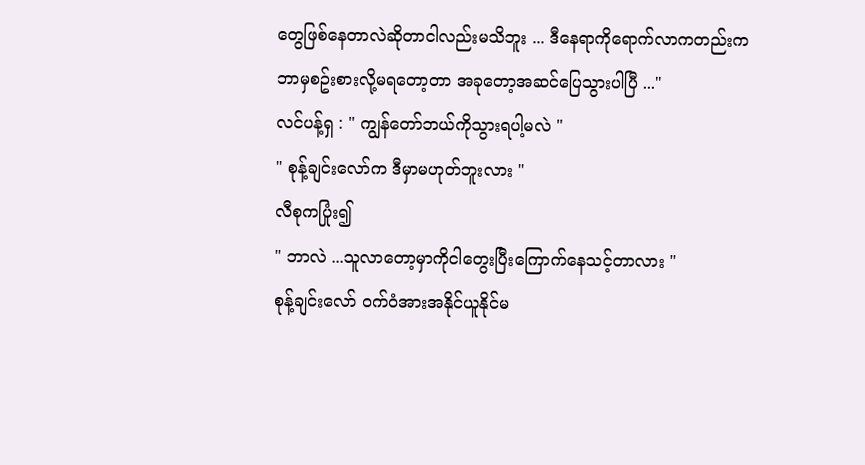တွေဖြစ်နေတာလဲဆိုတာငါလည်းမသိဘူး ... ဒီနေရာကိုရောက်လာကတည်းက ဘာမှစဥ်းစားလို့မရတော့တာ အခုတော့အဆင်ပြေသွားပါပြီ ..."
လင်ပန့်ရှ : " ကျွန်တော်ဘယ်ကိုသွားရပါ့မလဲ "
" စုန့်ချင်းလော်က ဒီမှာမဟုတ်ဘူးလား "
လီစုကပြုံး၍
" ဘာလဲ ...သူလာတော့မှာကိုငါတွေးပြီးကြောက်နေသင့်တာလား "
စုန့်ချင်းလော် ဝက်ဝံအားအနိုင်ယူနိုင်မ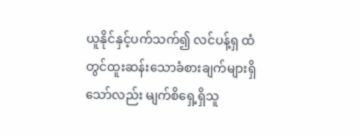ယူနိုင်နှင့်ပက်သက်၍ လင်ပန့်ရှ ထံတွင်ထူးဆန်းသောခံစားချက်များရှိသော်လည်း မျက်စိရှေ့ရှိသူ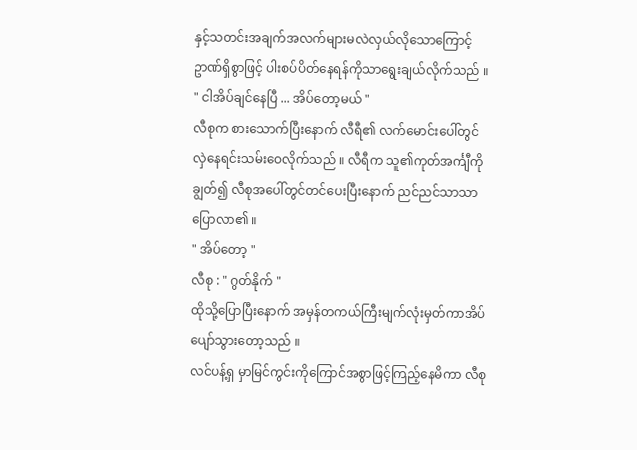နှင့်သတင်းအချက်အလက်များမလဲလှယ်လိုသောကြောင့် ဥာဏ်ရှိစွာဖြင့် ပါးစပ်ပိတ်နေရန်ကိုသာရွေးချယ်လိုက်သည် ။
" ငါအိပ်ချင်နေပြီ ... အိပ်တော့မယ် "
လီစုက စားသောက်ပြီးနောက် လီရီ၏ လက်မောင်းပေါ်တွင်လှဲနေရင်းသမ်းဝေလိုက်သည် ။ လီရီက သူ၏ကုတ်အင်္ကျီကိုချွတ်၍ လီစုအပေါ်တွင်တင်ပေးပြီးနောက် ညင်ညင်သာသာပြောလာ၏ ။
" အိပ်တော့ "
လီစု : " ဂွတ်နိုက် "
ထိုသို့ပြောပြီးနောက် အမှန်တကယ်ကြီးမျက်လုံးမှတ်ကာအိပ်ပျော်သွားတော့သည် ။
လင်ပန့်ရှ မှာမြင်ကွင်းကိုကြောင်အစွာဖြင့်ကြည့်နေမိကာ လီစု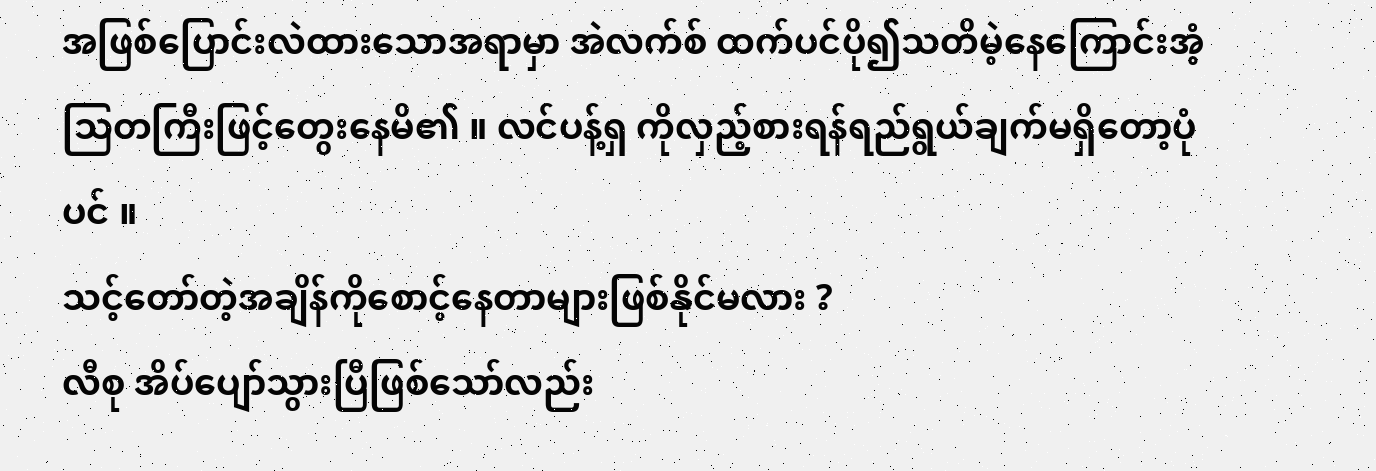အဖြစ်ပြောင်းလဲထားသောအရာမှာ အဲလက်စ် ထက်ပင်ပို၍သတိမဲ့နေကြောင်းအံ့သြတကြီးဖြင့်တွေးနေမိ၏ ။ လင်ပန့်ရှ ကိုလှည့်စားရန်ရည်ရွယ်ချက်မရှိတော့ပုံပင် ။
သင့်တော်တဲ့အချိန်ကိုစောင့်နေတာများဖြစ်နိုင်မလား ?
လီစု အိပ်ပျော်သွားပြီဖြစ်သော်လည်း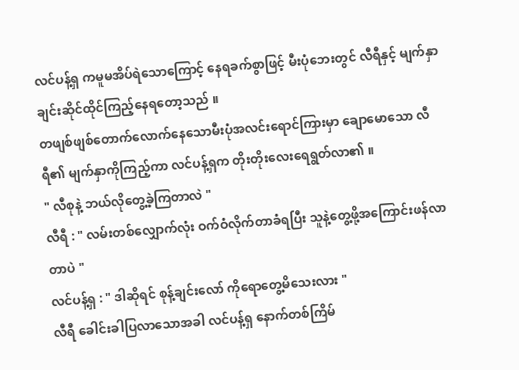လင်ပန့်ရှ ကမူမအိပ်ရဲသောကြောင့် နေရခက်စွာဖြင့် မီးပုံဘေးတွင် လီရီနှင့် မျက်နှာချင်းဆိုင်ထိုင်ကြည့်နေရတော့သည် ။
တဖျစ်ဖျစ်တောက်လောက်နေသောမီးပုံအလင်းရောင်ကြားမှာ ချောမောသော လီရီ၏ မျက်နှာကိုကြည့်ကာ လင်ပန့်ရှက တိုးတိုးလေးရေရွတ်လာ၏ ။
" လီစုနဲ့ ဘယ်လိုတွေ့ခဲ့ကြတာလဲ "
လီရီ : " လမ်းတစ်လျှောက်လုံး ဝက်ဝံလိုက်တာခံရပြီး သူနဲ့တွေ့ဖို့အကြောင်းဖန်လာတာပဲ "
လင်ပန့်ရှ : " ဒါဆိုရင် စုန့်ချင်းလော် ကိုရောတွေ့မိသေးလား "
လီရီ ခေါင်းခါပြလာသောအခါ လင်ပန့်ရှ နောက်တစ်ကြိမ်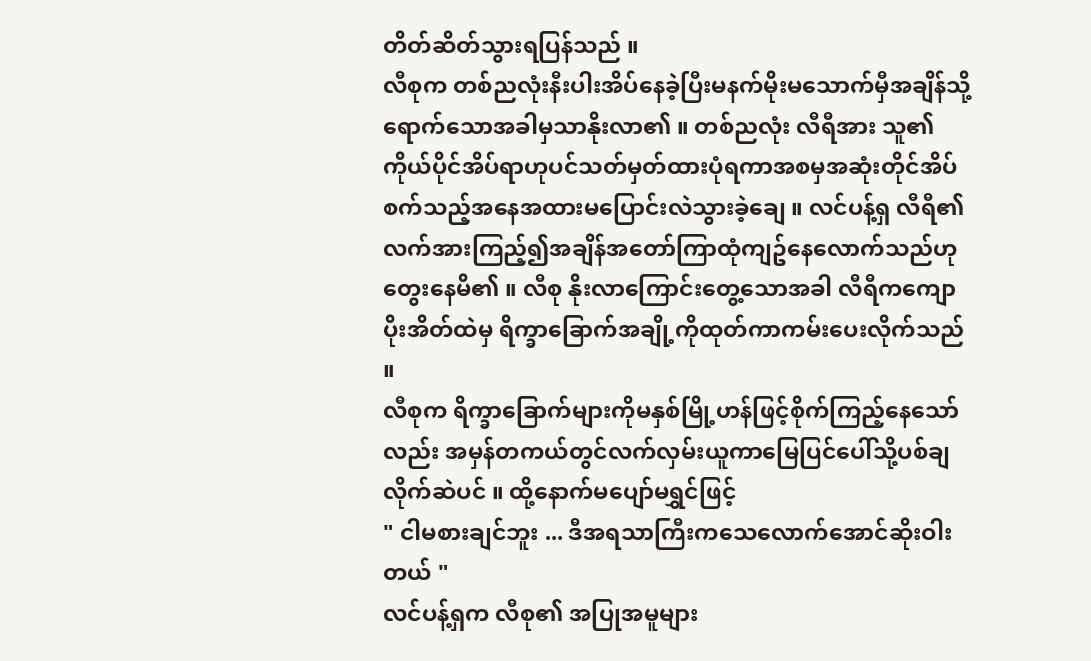တိတ်ဆိတ်သွားရပြန်သည် ။
လီစုက တစ်ညလုံးနီးပါးအိပ်နေခဲ့ပြီးမနက်မိုးမသောက်မှီအချိန်သို့ရောက်သောအခါမှသာနိုးလာ၏ ။ တစ်ညလုံး လီရီအား သူ၏ကိုယ်ပိုင်အိပ်ရာဟုပင်သတ်မှတ်ထားပုံရကာအစမှအဆုံးတိုင်အိပ်စက်သည့်အနေအထားမပြောင်းလဲသွားခဲ့ချေ ။ လင်ပန့်ရှ လီရီ၏ လက်အားကြည့်၍အချိန်အတော်ကြာထုံကျဥ်နေလောက်သည်ဟုတွေးနေမိ၏ ။ လီစု နိုးလာကြောင်းတွေ့သောအခါ လီရီကကျောပိုးအိတ်ထဲမှ ရိက္ခာခြောက်အချို့ကိုထုတ်ကာကမ်းပေးလိုက်သည် ။
လီစုက ရိက္ခာခြောက်များကိုမနှစ်မြို့ဟန်ဖြင့်စိုက်ကြည့်နေသော်လည်း အမှန်တကယ်တွင်လက်လှမ်းယူကာမြေပြင်ပေါ်သို့ပစ်ချလိုက်ဆဲပင် ။ ထို့နောက်မပျော်မရွှင်ဖြင့်
" ငါမစားချင်ဘူး ... ဒီအရသာကြီးကသေလောက်အောင်ဆိုးဝါးတယ် "
လင်ပန့်ရှက လီစု၏ အပြုအမူများ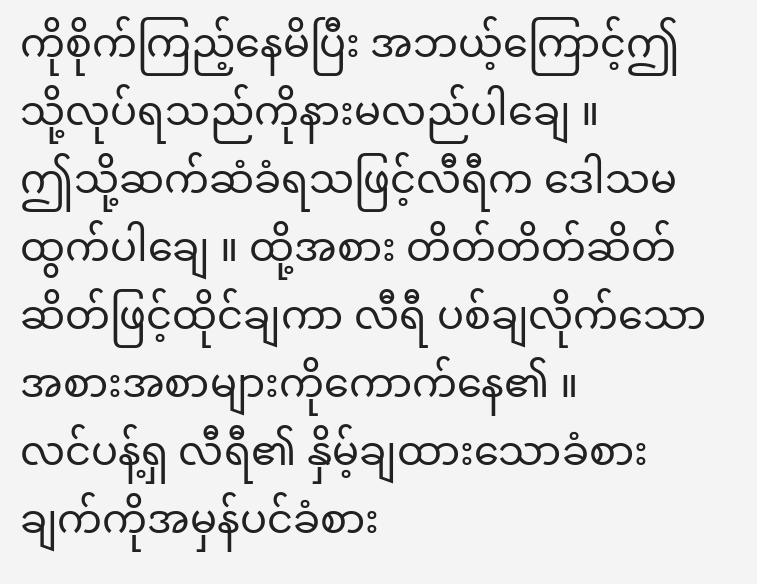ကိုစိုက်ကြည့်နေမိပြီး အဘယ့်ကြောင့်ဤသို့လုပ်ရသည်ကိုနားမလည်ပါချေ ။
ဤသို့ဆက်ဆံခံရသဖြင့်လီရီက ဒေါသမထွက်ပါချေ ။ ထို့အစား တိတ်တိတ်ဆိတ်ဆိတ်ဖြင့်ထိုင်ချကာ လီရီ ပစ်ချလိုက်သောအစားအစာများကိုကောက်နေ၏ ။
လင်ပန့်ရှ လီရီ၏ နှိမ့်ချထားသောခံစားချက်ကိုအမှန်ပင်ခံစား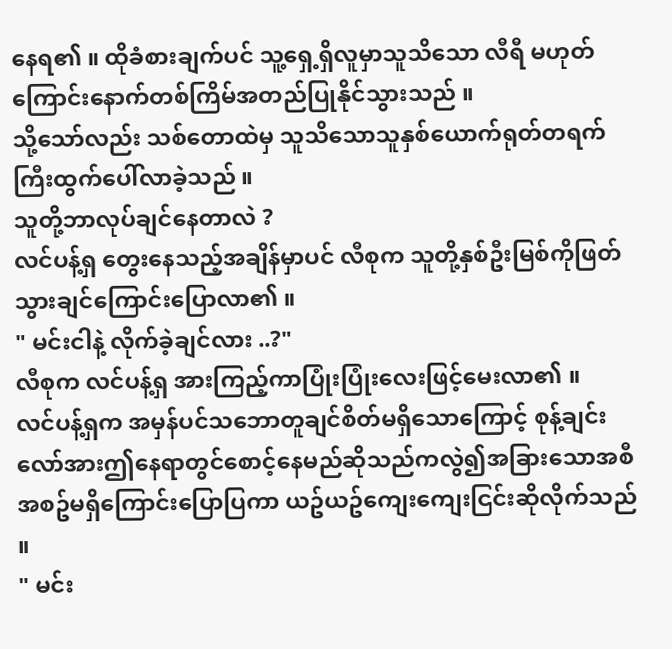နေရ၏ ။ ထိုခံစားချက်ပင် သူ့ရှေ့ရှိလူမှာသူသိသော လီရီ မဟုတ်ကြောင်းနောက်တစ်ကြိမ်အတည်ပြုနိုင်သွားသည် ။
သို့သော်လည်း သစ်တောထဲမှ သူသိသောသူနှစ်ယောက်ရုတ်တရက်ကြီးထွက်ပေါ်လာခဲ့သည် ။
သူတို့ဘာလုပ်ချင်နေတာလဲ ?
လင်ပန့်ရှ တွေးနေသည့်အချိန်မှာပင် လီစုက သူတို့နှစ်ဦးမြစ်ကိုဖြတ်သွားချင်ကြောင်းပြောလာ၏ ။
" မင်းငါနဲ့ လိုက်ခဲ့ချင်လား ..?"
လီစုက လင်ပန့်ရှ အားကြည့်ကာပြုံးပြုံးလေးဖြင့်မေးလာ၏ ။
လင်ပန့်ရှက အမှန်ပင်သဘောတူချင်စိတ်မရှိသောကြောင့် စုန့်ချင်းလော်အားဤနေရာတွင်စောင့်နေမည်ဆိုသည်ကလွဲ၍အခြားသောအစီအစဥ်မရှိကြောင်းပြောပြကာ ယဥ်ယဥ်ကျေးကျေးငြင်းဆိုလိုက်သည် ။
" မင်း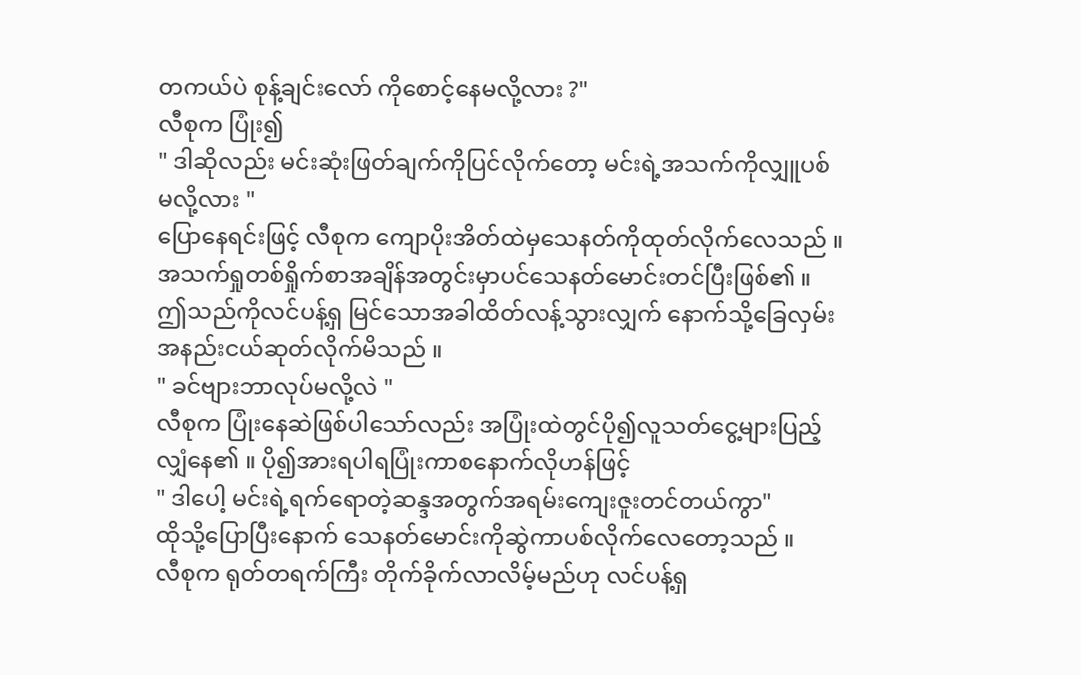တကယ်ပဲ စုန့်ချင်းလော် ကိုစောင့်နေမလို့လား ?"
လီစုက ပြုံး၍
" ဒါဆိုလည်း မင်းဆုံးဖြတ်ချက်ကိုပြင်လိုက်တော့ မင်းရဲ့အသက်ကိုလျှူပစ်မလို့လား "
ပြောနေရင်းဖြင့် လီစုက ကျောပိုးအိတ်ထဲမှသေနတ်ကိုထုတ်လိုက်လေသည် ။ အသက်ရှုတစ်ရှိုက်စာအချိန်အတွင်းမှာပင်သေနတ်မောင်းတင်ပြီးဖြစ်၏ ။
ဤသည်ကိုလင်ပန့်ရှ မြင်သောအခါထိတ်လန့်သွားလျှက် နောက်သို့ခြေလှမ်းအနည်းငယ်ဆုတ်လိုက်မိသည် ။
" ခင်ဗျားဘာလုပ်မလို့လဲ "
လီစုက ပြုံးနေဆဲဖြစ်ပါသော်လည်း အပြုံးထဲတွင်ပို၍လူသတ်ငွေ့များပြည့်လျှံနေ၏ ။ ပို၍အားရပါရပြုံးကာစနောက်လိုဟန်ဖြင့်
" ဒါပေါ့ မင်းရဲ့ရက်ရောတဲ့ဆန္ဒအတွက်အရမ်းကျေးဇူးတင်တယ်ကွာ"
ထိုသို့ပြောပြီးနောက် သေနတ်မောင်းကိုဆွဲကာပစ်လိုက်လေတော့သည် ။
လီစုက ရုတ်တရက်ကြီး တိုက်ခိုက်လာလိမ့်မည်ဟု လင်ပန့်ရှ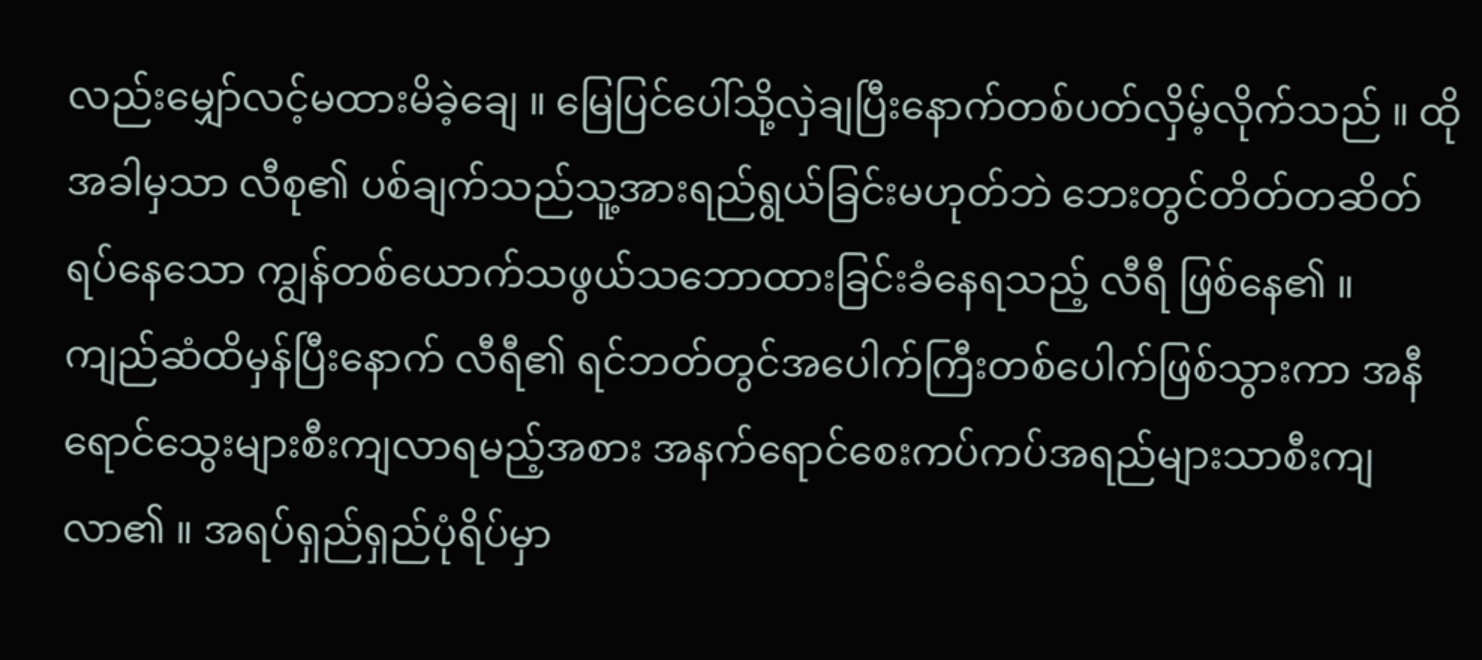လည်းမျှော်လင့်မထားမိခဲ့ချေ ။ မြေပြင်ပေါ်သို့လှဲချပြီးနောက်တစ်ပတ်လှိမ့်လိုက်သည် ။ ထိုအခါမှသာ လီစု၏ ပစ်ချက်သည်သူ့အားရည်ရွယ်ခြင်းမဟုတ်ဘဲ ဘေးတွင်တိတ်တဆိတ်ရပ်နေသော ကျွန်တစ်ယောက်သဖွယ်သဘောထားခြင်းခံနေရသည့် လီရီ ဖြစ်နေ၏ ။
ကျည်ဆံထိမှန်ပြီးနောက် လီရီ၏ ရင်ဘတ်တွင်အပေါက်ကြီးတစ်ပေါက်ဖြစ်သွားကာ အနီရောင်သွေးများစီးကျလာရမည့်အစား အနက်ရောင်စေးကပ်ကပ်အရည်များသာစီးကျလာ၏ ။ အရပ်ရှည်ရှည်ပုံရိပ်မှာ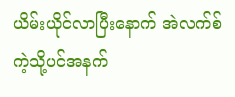ယိမ်းယိုင်လာပြီးနောက် အဲလက်စ် ကဲ့သို့ပင်အနက်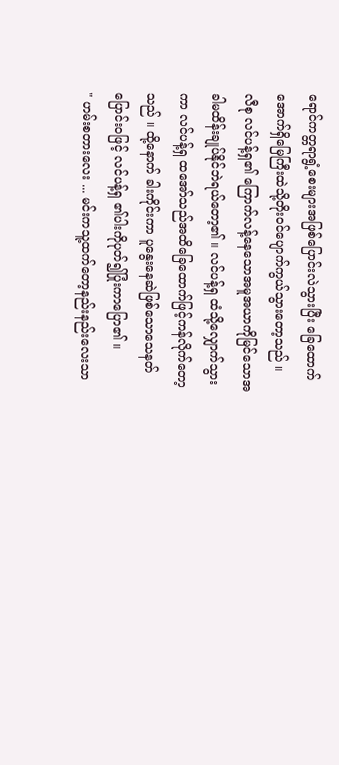ရောင်ကတ္တရာရွံ့စေးများအဖြစ်ပြောင်းလဲသွားပြီး ခြေထောက်အောက်ရှိမြေကြီးထဲသို့တိုးဝင်ပျောက်ကွယ်သွားတော့သည် ။
လီစု လင်ပန့်ရှ၏ ကြောက်လန့်နေသောအမူအယာကိုမြင်သောအခါမထိန်းချုပ်နိုင်ဘဲရယ်တော့၏ ။ လင်ပန့်ရှ ထံသို့လျှောက်သွားကာ လင်ပန့်ရှ ထအော်သည်အထိခြေထောက်ဖြင့်ကန်လိုက်တော့သည် ။ ထို့နောက် ခါးကိုင်းကာ ပူနွေးနေဆဲဖြစ်သောသေနတ်ပြောင်းဝဖြင့် လင်ပန့်ရှ ၏ပါးကိုပုတ်၍ပြုံးကာပြော၏ ။
" ဟမ်းစတားလေး ... မင်းကသူ့ထက်တော့နည်းနည်းလေးသာ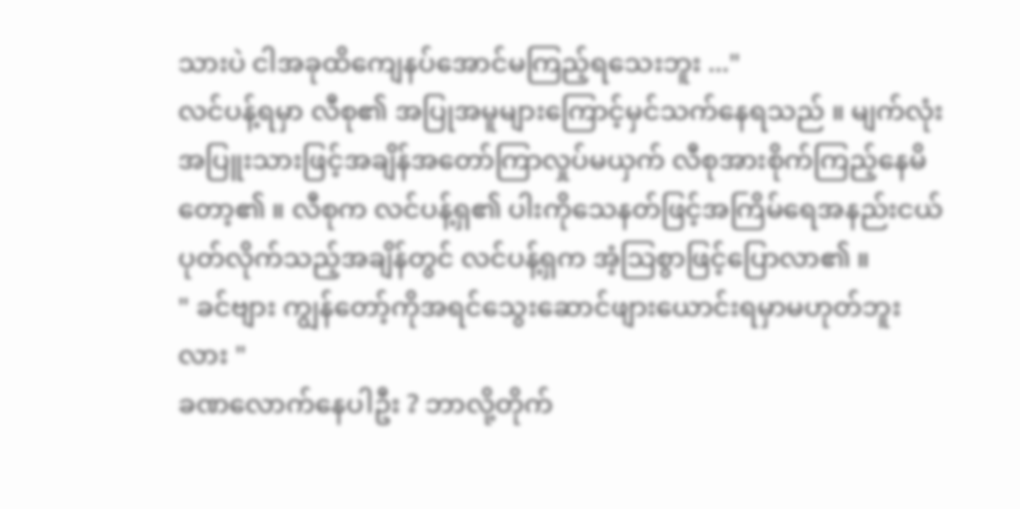သားပဲ ငါအခုထိကျေနပ်အောင်မကြည့်ရသေးဘူး ..."
လင်ပန့်ရမှာ လီစု၏ အပြုအမူများကြောင့်မှင်သက်နေရသည် ။ မျက်လုံးအပြူးသားဖြင့်အချိန်အတော်ကြာလှုပ်မယှက် လီစုအားစိုက်ကြည့်နေမိတော့၏ ။ လီစုက လင်ပန့်ရှ၏ ပါးကိုသေနတ်ဖြင့်အကြိမ်ရေအနည်းငယ်ပုတ်လိုက်သည့်အချိန်တွင် လင်ပန့်ရှက အံ့သြစွာဖြင့်ပြောလာ၏ ။
" ခင်ဗျား ကျွန်တော့်ကိုအရင်သွေးဆောင်ဖျားယောင်းရမှာမဟုတ်ဘူးလား "
ခဏလောက်နေပါဦး ? ဘာလို့တိုက်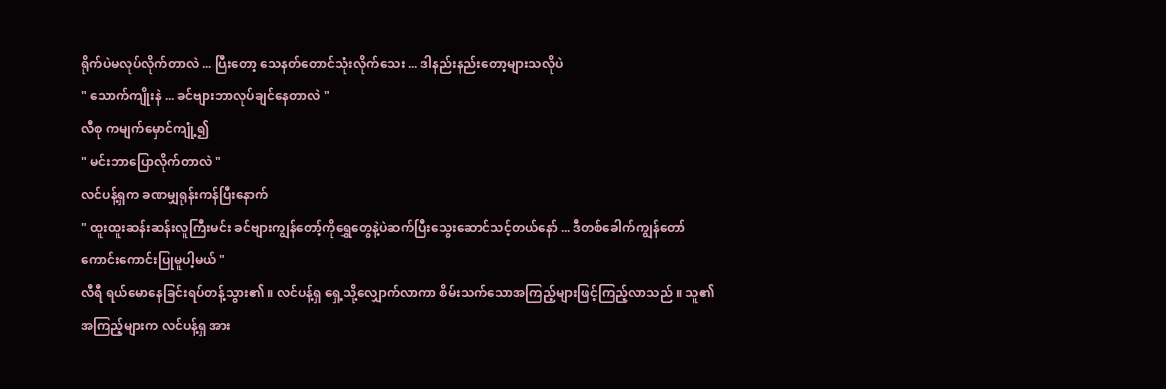ရိုက်ပဲမလုပ်လိုက်တာလဲ ... ပြီးတော့ သေနတ်တောင်သုံးလိုက်သေး ... ဒါနည်းနည်းတော့များသလိုပဲ
" သောက်ကျိုးနဲ ... ခင်ဗျားဘာလုပ်ချင်နေတာလဲ "
လီစု ကမျက်မှောင်ကျုံ့၍
" မင်းဘာပြောလိုက်တာလဲ "
လင်ပန့်ရှက ခဏမျှရုန်းကန်ပြီးနောက်
" ထူးထူးဆန်းဆန်းလူကြီးမင်း ခင်ဗျားကျွန်တော့်ကိုရွှေတွေနဲ့ပဲဆက်ပြီးသွေးဆောင်သင့်တယ်နော် ... ဒီတစ်ခေါက်ကျွန်တော်ကောင်းကောင်းပြုမူပါ့မယ် "
လီရီ ရယ်မောနေခြင်းရပ်တန့်သွား၏ ။ လင်ပန့်ရှ ရှေ့သို့လျှောက်လာကာ စိမ်းသက်သောအကြည့်များဖြင့်ကြည့်လာသည် ။ သူ၏အကြည့်များက လင်ပန့်ရှ အား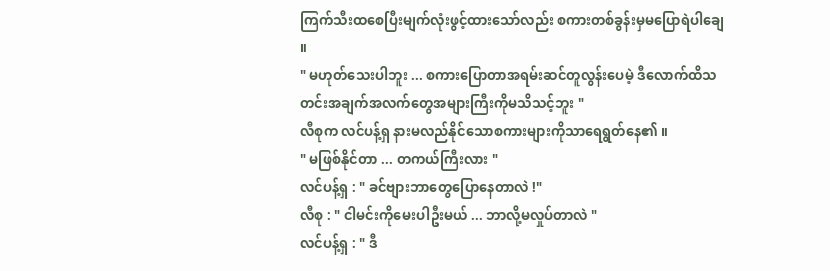ကြက်သီးထစေပြီးမျက်လုံးဖွင့်ထားသော်လည်း စကားတစ်ခွန်းမှမပြောရဲပါချေ ။
" မဟုတ်သေးပါဘူး ... စကားပြောတာအရမ်းဆင်တူလွန်းပေမဲ့ ဒီလောက်ထိသတင်းအချက်အလက်တွေအများကြီးကိုမသိသင့်ဘူး "
လီစုက လင်ပန့်ရှ နားမလည်နိုင်သောစကားများကိုသာရေရွတ်နေ၏ ။
" မဖြစ်နိုင်တာ ... တကယ်ကြီးလား "
လင်ပန့်ရှ : " ခင်ဗျားဘာတွေပြောနေတာလဲ !"
လီစု : " ငါမင်းကိုမေးပါဦးမယ် ... ဘာလို့မလှုပ်တာလဲ "
လင်ပန့်ရှ : " ဒီ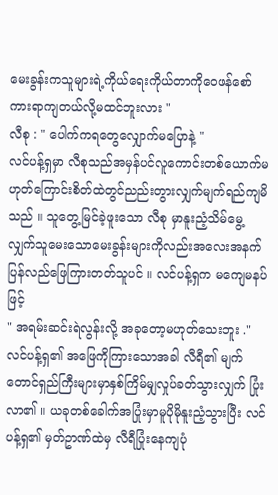မေးခွန်းကသူများရဲ့ကိုယ်ရေးကိုယ်တာကိုဝေဖန်စော်ကားရာကျတယ်လို့မထင်ဘူးလား "
လီစု : " ပေါက်ကရတွေလျှောက်မပြောနဲ့ "
လင်ပန့်ရှမှာ လီစုသည်အမှန်ပင်လူကောင်းတစ်ယောက်မဟုတ်ကြောင်းစိတ်ထဲတွင်ညည်းတွားလျှက်မျက်ရည်ကျမိသည် ။ သူတွေ့မြင်ခဲ့ဖူးသော လီစု မှာနူးညံ့သိမ်မွေ့လျှက်သူမေးသောမေးခွန်းများကိုလည်းအလေးအနက်ပြန်လည်ဖြေကြားတတ်သူပင် ။ လင်ပန့်ရှက မကျေမနပ်ဖြင့်
" အရမ်းဆင်းရဲလွန်းလို့ အခုတော့မဟုတ်သေးဘူး ."
လင်ပန့်ရှ၏ အဖြေကိုကြားသောအခါ လီရီ၏ မျက်တောင်ရှည်ကြီးများမှာနှစ်ကြိမ်မျှလှုပ်ခတ်သွားလျှက် ပြုံးလာ၏ ။ ယခုတစ်ခေါက်အပြုံးမှာမူပိုမိုနူးညံ့သွားပြီး လင်ပန့်ရှ၏ မှတ်ဥာဏ်ထဲမှ လီရီပြုံးနေကျပုံ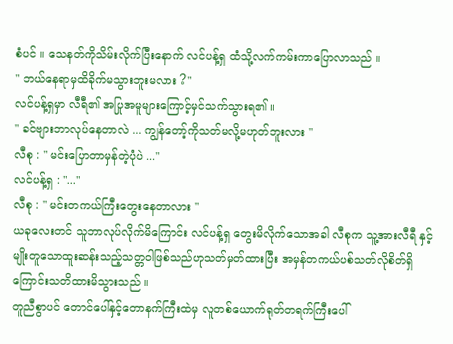စံပင် ။ သေနတ်ကိုသိမ်းလိုက်ပြီးနောက် လင်ပန့်ရှ ထံသို့လက်ကမ်းကာပြောလာသည် ။
" ဘယ်နေရာမှထိခိုက်မသွားဘူးမလား ?"
လင်ပန့်ရှမှာ လီရီ၏ အပြုအမူများကြောင့်မှင်သက်သွားရ၏ ။
" ခင်ဗျားဘာလုပ်နေတာလဲ ... ကျွန်တော့်ကိုသတ်မလို့မဟုတ်ဘူးလား "
လီစု : " မင်းပြောတာမှန်တဲ့ပုံပဲ ..."
လင်ပန့်ရှ : "..."
လီစု : " မင်းတကယ်ကြီးတွေးနေတာလား "
ယခုလေးတင် သူဘာလုပ်လိုက်မိကြောင်း လင်ပန့်ရှ တွေးမိလိုက်သောအခါ လီစုက သူ့အားလီရီ နှင့်မျိုးတူသောထူးဆန်းသည့်သတ္တဝါဖြစ်သည်ဟုသတ်မှတ်ထားပြီး အမှန်တကယ်ပစ်သတ်လိုစိတ်ရှိကြောင်းသတိထားမိသွားသည် ။
တူညီစွာပင် တောင်ပေါ်နှင့်တောနက်ကြီးထဲမှ လူတစ်ယောက်ရုတ်တရက်ကြီးပေါ်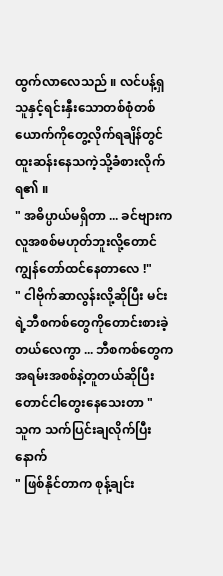ထွက်လာလေသည် ။ လင်ပန့်ရှ သူနှင့်ရင်းနှီးသောတစ်စုံတစ်ယောက်ကိုတွေ့လိုက်ရချိန်တွင် ထူးဆန်းနေသကဲ့သို့ခံစားလိုက်ရ၏ ။
" အဓိပ္ပာယ်မရှိတာ ... ခင်ဗျားကလူအစစ်မဟုတ်ဘူးလို့တောင် ကျွန်တော်ထင်နေတာလေ !"
" ငါဗိုက်ဆာလွန်းလို့ဆိုပြီး မင်းရဲ့ဘီစကစ်တွေကိုတောင်းစားခဲ့တယ်လေကွာ ... ဘီစကစ်တွေကအရမ်းအစစ်နဲ့တူတယ်ဆိုပြီးတောင်ငါတွေးနေသေးတာ "
သူက သက်ပြင်းချလိုက်ပြီးနောက်
" ဖြစ်နိုင်တာက စုန့်ချင်း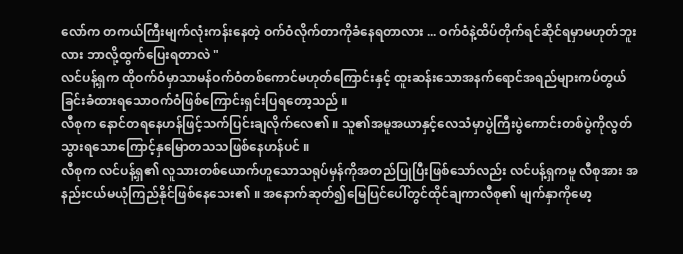လော်က တကယ်ကြီးမျက်လုံးကန်းနေတဲ့ ဝက်ဝံလိုက်တာကိုခံနေရတာလား ... ဝက်ဝံနဲ့ထိပ်တိုက်ရင်ဆိုင်ရမှာမဟုတ်ဘူးလား ဘာလို့ထွက်ပြေးရတာလဲ "
လင်ပန့်ရှက ထိုဝက်ဝံမှာသာမန်ဝက်ဝံတစ်ကောင်မဟုတ်ကြောင်းနှင့် ထူးဆန်းသောအနက်ရောင်အရည်များကပ်တွယ်ခြင်းခံထားရသောဝက်ဝံဖြစ်ကြောင်းရှင်းပြရတော့သည် ။
လီစုက နောင်တရနေဟန်ဖြင့်သက်ပြင်းချလိုက်လေ၏ ။ သူ၏အမူအယာနှင့်လေသံမှာပွဲကြီးပွဲကောင်းတစ်ပွဲကိုလွတ်သွားရသောကြောင့်နှမြောတသသဖြစ်နေဟန်ပင် ။
လီစုက လင်ပန့်ရှ၏ လူသားတစ်ယောက်ဟူသောသရုပ်မှန်ကိုအတည်ပြုပြီးဖြစ်သော်လည်း လင်ပန့်ရှကမူ လီစုအား အနည်းငယ်မယုံကြည်နိုင်ဖြစ်နေသေး၏ ။ အနောက်ဆုတ်၍မြေပြင်ပေါ်တွင်ထိုင်ချကာလီစု၏ မျက်နှာကိုမော့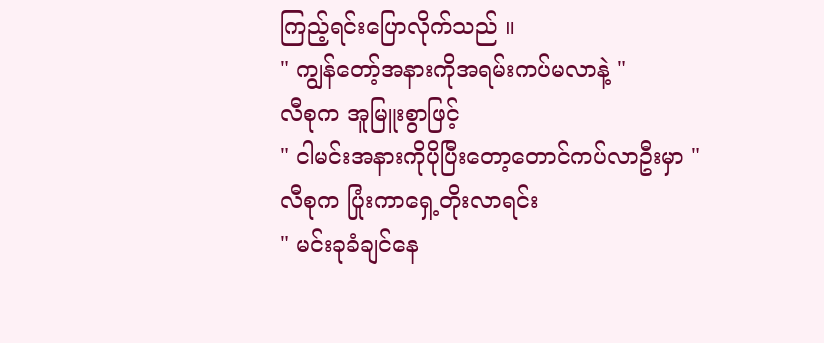ကြည့်ရင်းပြောလိုက်သည် ။
" ကျွန်တော့်အနားကိုအရမ်းကပ်မလာနဲ့ "
လီစုက အူမြူးစွာဖြင့်
" ငါမင်းအနားကိုပိုပြီးတော့တောင်ကပ်လာဦးမှာ "
လီစုက ပြုံးကာရှေ့တိုးလာရင်း
" မင်းခုခံချင်နေ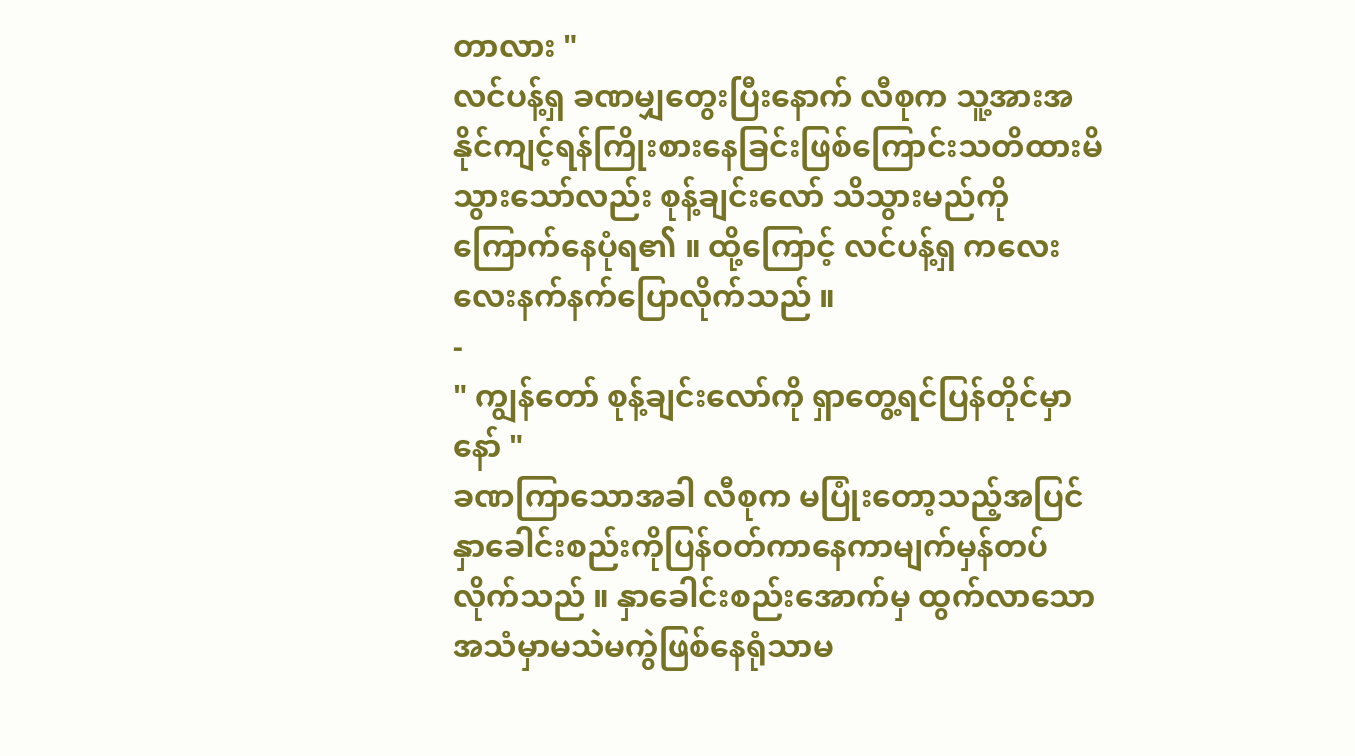တာလား "
လင်ပန့်ရှ ခဏမျှတွေးပြီးနောက် လီစုက သူ့အားအနိုင်ကျင့်ရန်ကြိုးစားနေခြင်းဖြစ်ကြောင်းသတိထားမိသွားသော်လည်း စုန့်ချင်းလော် သိသွားမည်ကိုကြောက်နေပုံရ၏ ။ ထို့ကြောင့် လင်ပန့်ရှ ကလေးလေးနက်နက်ပြောလိုက်သည် ။
-
" ကျွန်တော် စုန့်ချင်းလော်ကို ရှာတွေ့ရင်ပြန်တိုင်မှာနော် "
ခဏကြာသောအခါ လီစုက မပြုံးတော့သည့်အပြင်နှာခေါင်းစည်းကိုပြန်ဝတ်ကာနေကာမျက်မှန်တပ်လိုက်သည် ။ နှာခေါင်းစည်းအောက်မှ ထွက်လာသောအသံမှာမသဲမကွဲဖြစ်နေရုံသာမ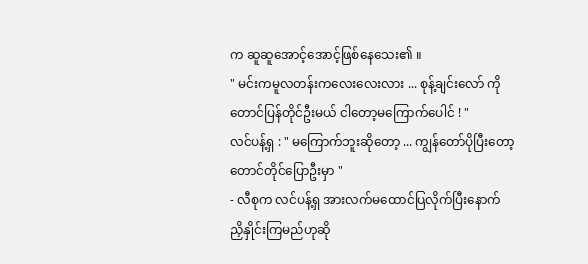က ဆူဆူအောင့်အောင့်ဖြစ်နေသေး၏ ။
" မင်းကမူလတန်းကလေးလေးလား ... စုန့်ချင်းလော် ကိုတောင်ပြန်တိုင်ဦးမယ် ငါတော့မကြောက်ပေါင် ! "
လင်ပန့်ရှ : " မကြောက်ဘူးဆိုတော့ ... ကျွန်တော်ပိုပြီးတော့တောင်တိုင်ပြောဦးမှာ "
- လီစုက လင်ပန့်ရှ အားလက်မထောင်ပြလိုက်ပြီးနောက် ညှိနှိုင်းကြမည်ဟုဆို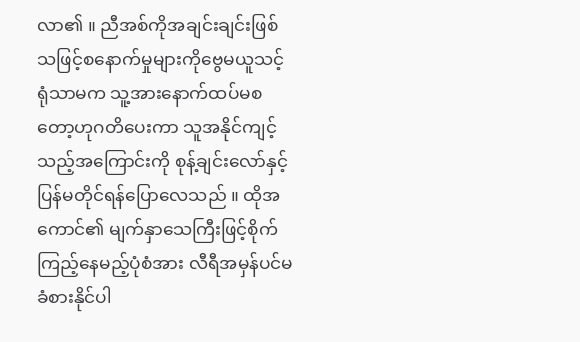လာ၏ ။ ညီအစ်ကိုအချင်းချင်းဖြစ်သဖြင့်စနောက်မှုများကိုဗွေမယူသင့်ရုံသာမက သူ့အားနောက်ထပ်မစတော့ဟုဂတိပေးကာ သူအနိုင်ကျင့်သည့်အကြောင်းကို စုန့်ချင်းလော်နှင့် ပြန်မတိုင်ရန်ပြောလေသည် ။ ထိုအကောင်၏ မျက်နှာသေကြီးဖြင့်စိုက်ကြည့်နေမည့်ပုံစံအား လီရီအမှန်ပင်မခံစားနိုင်ပါ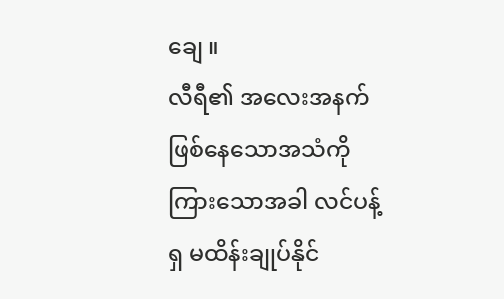ချေ ။
လီရီ၏ အလေးအနက်ဖြစ်နေသောအသံကိုကြားသောအခါ လင်ပန့်ရှ မထိန်းချုပ်နိုင်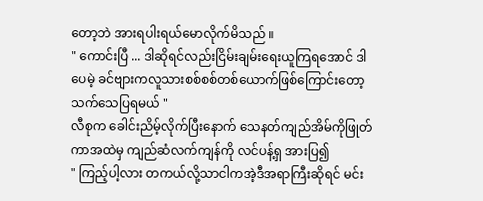တော့ဘဲ အားရပါးရယ်မောလိုက်မိသည် ။
" ကောင်းပြီ ... ဒါဆိုရင်လည်းငြိမ်းချမ်းရေးယူကြရအောင် ဒါပေမဲ့ ခင်ဗျားကလူသားစစ်စစ်တစ်ယောက်ဖြစ်ကြောင်းတော့သက်သေပြရမယ် "
လီစုက ခေါင်းညိမ့်လိုက်ပြီးနောက် သေနတ်ကျည်အိမ်ကိုဖြုတ်ကာအထဲမှ ကျည်ဆံလက်ကျန်ကို လင်ပန့်ရှ အားပြ၍
" ကြည့်ပါ့လား တကယ်လို့သာငါကအဲ့ဒီအရာကြီးဆိုရင် မင်း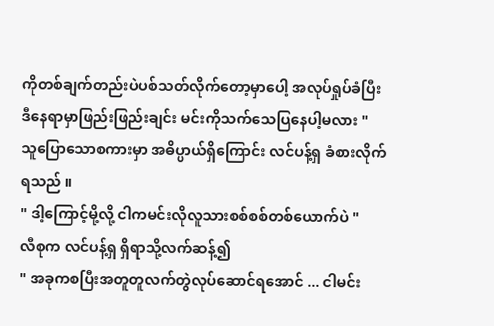ကိုတစ်ချက်တည်းပဲပစ်သတ်လိုက်တော့မှာပေါ့ အလုပ်ရှုပ်ခံပြီး ဒီနေရာမှာဖြည်းဖြည်းချင်း မင်းကိုသက်သေပြနေပါ့မလား "
သူပြောသောစကားမှာ အဓိပ္ပာယ်ရှိကြောင်း လင်ပန့်ရှ ခံစားလိုက်ရသည် ။
" ဒါ့ကြောင့်မို့လို့ ငါကမင်းလိုလူသားစစ်စစ်တစ်ယောက်ပဲ "
လီစုက လင်ပန့်ရှ ရှိရာသို့လက်ဆန့်၍
" အခုကစပြီးအတူတူလက်တွဲလုပ်ဆောင်ရအောင် ... ငါမင်း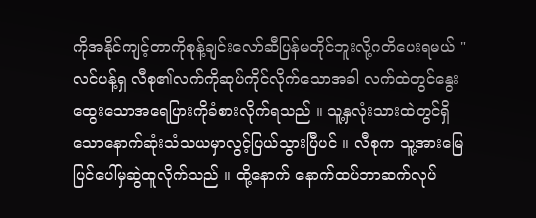ကိုအနိုင်ကျင့်တာကိုစုန့်ချင်းလော်ဆီပြန်မတိုင်ဘူးလို့ဂတိပေးရမယ် "
လင်ပန့်ရှ လီစု၏လက်ကိုဆုပ်ကိုင်လိုက်သောအခါ လက်ထဲတွင်နွေးထွေးသောအရေပြားကိုခံစားလိုက်ရသည် ။ သူ့နှလုံးသားထဲတွင်ရှိသောနောက်ဆုံးသံသယမှာလွင့်ပြယ်သွားပြီပင် ။ လီစုက သူ့အားမြေပြင်ပေါ်မှဆွဲထူလိုက်သည် ။ ထို့နောက် နောက်ထပ်ဘာဆက်လုပ်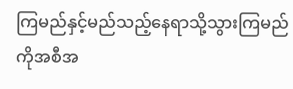ကြမည်နှင့်မည်သည့်နေရာသို့သွားကြမည်ကိုအစီအ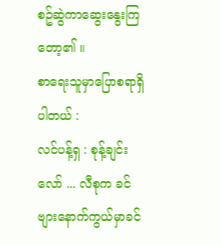စဥ်ဆွဲကာဆွေးနွေးကြတော့၏ ။
စာရေးသူမှာပြောစရာရှိပါတယ် :
လင်ပန့်ရှ : စုန့်ချင်းလော် ... လီစုက ခင်ဗျားနောက်ကွယ်မှာခင်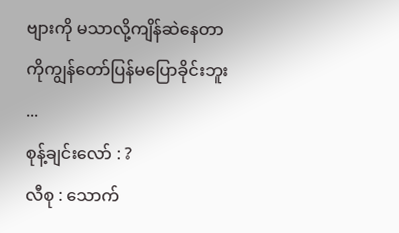ဗျားကို မသာလို့ကျိန်ဆဲနေတာကိုကျွန်တော်ပြန်မပြောခိုင်းဘူး ...
စုန့်ချင်းလော် : ?
လီစု : သောက်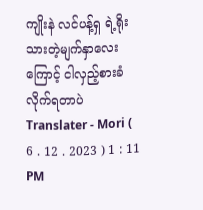ကျိုးနဲ လင်ပန့်ရှ ရဲ့ရိုးသားတဲ့မျက်နှာလေးကြောင့် ငါလှည့်စားခံလိုက်ရတာပဲ
Translater - Mori ( 6 . 12 . 2023 ) 1 : 11 PM